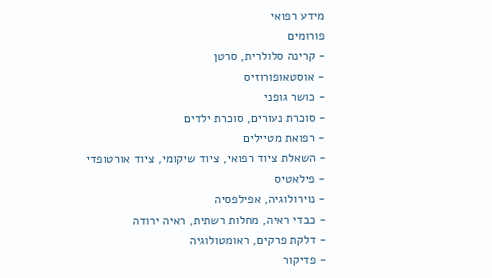מידע רפואי
פורומים
- קרינה סלולרית, סרטן
- אוסטאופורוזיס
- כושר גופני
- סוכרת נעורים, סוכרת ילדים
- רפואת מטיילים
- השאלת ציוד רפואי, ציוד שיקומי, ציוד אורטופדי
- פילאטיס
- נוירולוגיה, אפילפסיה
- כבדי ראיה, מחלות רשתית, ראיה ירודה
- דלקת פרקים, ראומטולוגיה
- פדיקור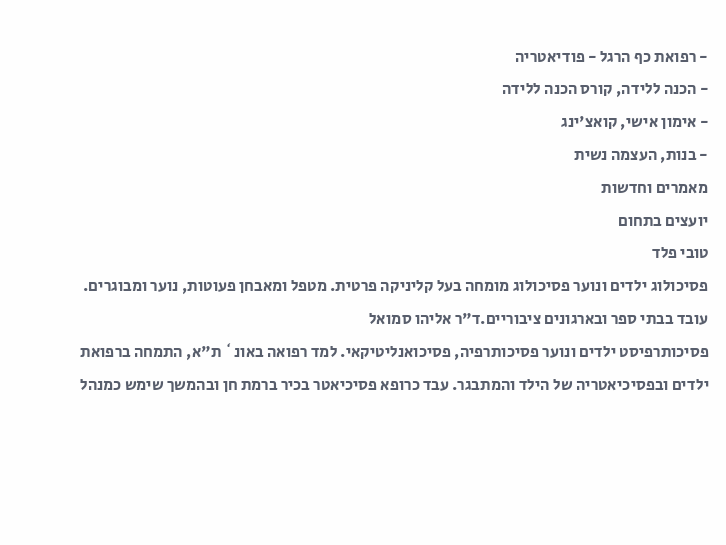- רפואת כף הרגל - פודיאטריה
- הכנה ללידה, קורס הכנה ללידה
- אימון אישי, קואצ'ינג
- בנות, העצמה נשית
מאמרים וחדשות
יועצים בתחום
טובי פלד
פסיכולוג ילדים ונוער פסיכולוג מומחה בעל קליניקה פרטית. מטפל ומאבחן פעוטות, נוער ומבוגרים. עובד בבתי ספר ובארגונים ציבוריים.ד"ר אליהו סמואל
פסיכותרפיסט ילדים ונוער פסיכותרפיה, פסיכואנליטיקאי. למד רפואה באונ` ת"א, התמחה ברפואת ילדים ובפסיכיאטריה של הילד והמתבגר. עבד כרופא פסיכיאטר בכיר ברמת חן ובהמשך שימש כמנהל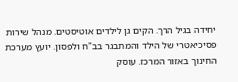יחידה בגיל הרך. הקים גן לילדים אוטיסטים. מנהל שירות פסיכיאטרי של הילד והמתבגר בב"ח ולפסון. יועץ מערכת החינוך באזור המרכז. עוסק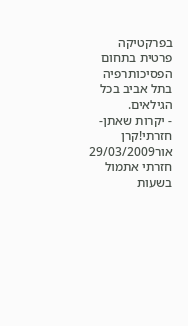בפרקטיקה פרטית בתחום הפסיכותרפיה בתל אביב בכל הגילאים.
- יקרות שאתן-חזרתי!קרן אור29/03/2009
חזרתי אתמול בשעות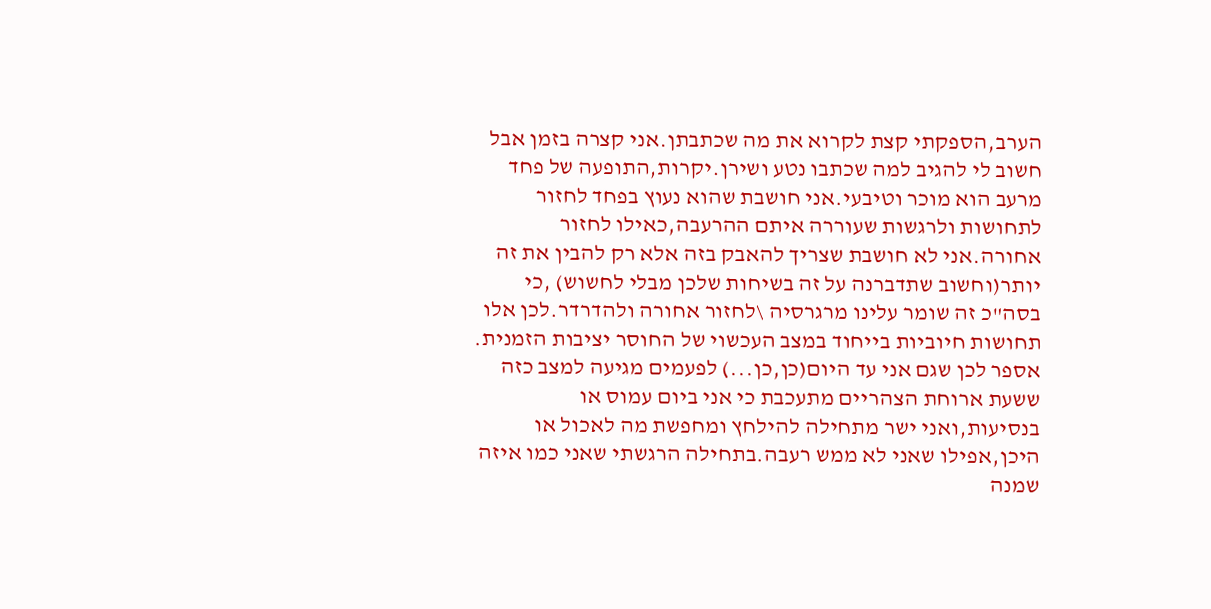הערב,הספקתי קצת לקרוא את מה שכתבתן.אני קצרה בזמן אבל חשוב לי להגיב למה שכתבו נטע ושירן.יקרות,התופעה של פחד מרעב הוא מוכר וטיבעי.אני חושבת שהוא נעוץ בפחד לחזור לתחושות ולרגשות שעוררה איתם ההרעבה,כאילו לחזור אחורה.אני לא חושבת שצריך להאבק בזה אלא רק להבין את זה יותר(וחשוב שתדברנה על זה בשיחות שלכן מבלי לחשוש) ,כי בסה"כ זה שומר עלינו מרגרסיה \לחזור אחורה ולהדרדר.לכן אלו תחושות חיוביות בייחוד במצב העכשוי של החוסר יציבות הזמנית.
אספר לכן שגם אני עד היום(כן,כן...) לפעמים מגיעה למצב כזה ששעת ארוחת הצהריים מתעכבת כי אני ביום עמוס או בנסיעות,ואני ישר מתחילה להילחץ ומחפשת מה לאכול או היכן,אפילו שאני לא ממש רעבה.בתחילה הרגשתי שאני כמו איזה שמנה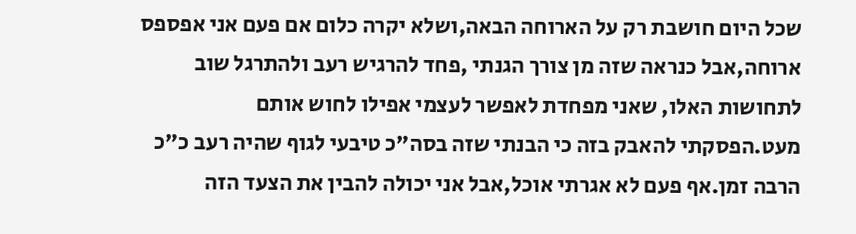שכל היום חושבת רק על הארוחה הבאה,ושלא יקרה כלום אם פעם אני אפספס ארוחה,אבל כנראה שזה מן צורך הגנתי ,פחד להרגיש רעב ולהתרגל שוב לתחושות האלו, שאני מפחדת לאפשר לעצמי אפילו לחוש אותם מעט.הפסקתי להאבק בזה כי הבנתי שזה בסה"כ טיבעי לגוף שהיה רעב כ"כ הרבה זמן.אף פעם לא אגרתי אוכל,אבל אני יכולה להבין את הצעד הזה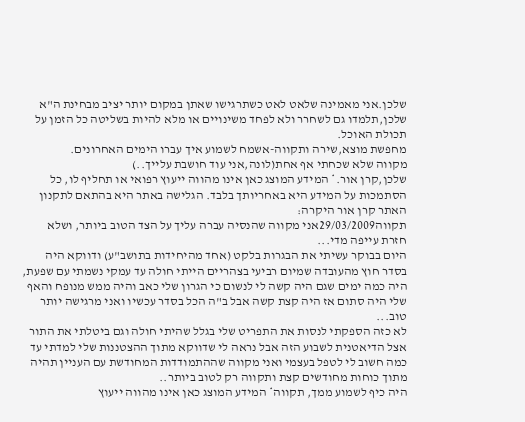שלכן.אני מאמינה שלאט לאט כשתרגישו שאתן במקום יותר יציב מבחינת ה"א שלכן,תלמדו גם לשחרר ולא לפחד משינויים או מלא להיות בשליטה כל הזמן על תכולת האוכל.
מחפשת מוצא,שירה ותקווה-אשמח לשמוע איך עברו הימים האחרונים.
מקווה שלא שכחתי אף אחת(לונה,אני עוד חושבת עלייך..)
שלכן,קרן אור.* המידע המוצג כאן אינו מהווה ייעוץ רפואי או תחליף לו, כל הסתמכות על המידע היא באחריותך בלבד. הגלישה באתר היא בהתאם לתקנון האתר קרן אור היקרה:
תקווה29/03/2009אני מקווה שהנסיה עברה עליך על הצד הטוב ביותר, ושלא חזרת עייפה מדי...
היום בבוקר עשיתי את הבגרות בלקט (אחד מהיחידות בתושב"ע) ודווקא היה בסדר חוץ מהעובדה שמיום רביעי בצהריים הייתי חולה עד עמקי נשמתי עם שפעת, היה כמה ימים שגם היה קשה לי לנשום כי הגרון שלי כאב והיה ממש מנופח והאף שלי היה סתום אז היה קצת קשה אבל ב"ה הכל בסדר עכשיו ואני מרגישה יותר טוב...
לא כזה הספקתי לנסות את התפריט שלי בגלל שהיתי חולה וגם ביטלתי את התור אצל הדיאטנית לשבוע הזה אבל נראה לי שדווקא מתוך ההצטננות שלי למדתי עד כמה חשוב לי לטפל בעצמי ואני מקווה שההתמודדות המחודשת עם העניין תהיה מתוך כוחות מחודשים קצת ותקווה רק לטוב ביותר..
היה כיף לשמוע ממך, תקווה* המידע המוצג כאן אינו מהווה ייעוץ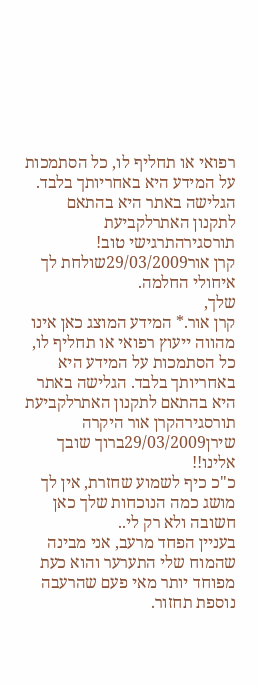רפואי או תחליף לו, כל הסתמכות על המידע היא באחריותך בלבד. הגלישה באתר היא בהתאם לתקנון האתרלקביעת תורסגירהתרגישי טוב!
קרן אור29/03/2009שולחת לך איחולי החלמה.
שלך,
קרן אור.* המידע המוצג כאן אינו מהווה ייעוץ רפואי או תחליף לו, כל הסתמכות על המידע היא באחריותך בלבד. הגלישה באתר היא בהתאם לתקנון האתרלקביעת תורסגירהקרן אור היקרה
שירן29/03/2009ברוך שובך אלינו!!
כ"כ כיף לשמוע שחזרת, אין לך מושג כמה הנוכחות שלך כאן חשובה ולא רק לי..
בעניין הפחד מרעב, אני מבינה שהמוח שלי התערער והוא כעת מפוחד יותר מאי פעם שהרעבה נוספת תחזור.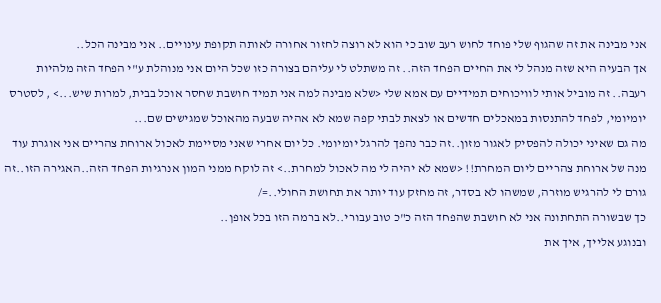אני מבינה את זה שהגוף שלי פוחד לחוש רעב שוב כי הוא לא רוצה לחזור אחורה לאותה תקופת עינויים.. אני מבינה הכל..
אך הבעיה היא שזה מנהל לי את החיים הפחד הזה.. זה משתלט לי עליהם בצורה כזו שכל היום אני מנוהלת ע"י הפחד הזה מלהיות רעבה.. זה מוביל אותי לוויכוחים תמידיים עם אמא שלי <שלא מבינה למה אני תמיד חושבת שחסר אוכל בבית, למרות שיש...> , לסטרס יומיומי, לפחד להתנסות במאכלים חדשים או לצאת לבתי קפה שמא לא אהיה שבעה מהאוכל שמגישים שם...
מה גם שאיני יכולה להפסיק לאגור מזון..זה כבר נהפך להרגל יומיומי. כל יום אחרי שאני מסיימת לאכול ארוחת צהריים אני אוגרת עוד מנה של ארוחת צהריים ליום המחרת!! <שמא לא יהיה לי מה לאכול למחרת..> זה לוקח ממני המון אנרגיות הפחד הזה..האגירה הזו..זה גורם לי להרגיש מוזרה, שמשהו לא בסדר, זה מחזק עוד יותר את תחושת החולי..=/
כך שבשורה התחתונה אני לא חושבת שהפחד הזה כ"כ טוב עבורי..לא ברמה הזו בכל אופן..
ובנוגע אלייך, איך את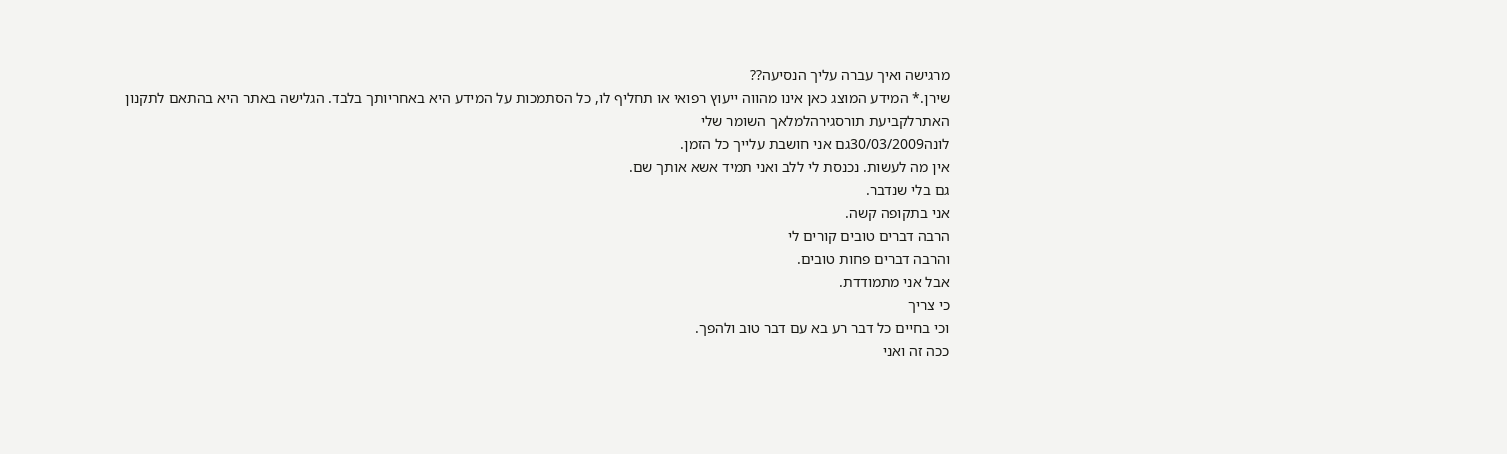מרגישה ואיך עברה עליך הנסיעה??
שירן.* המידע המוצג כאן אינו מהווה ייעוץ רפואי או תחליף לו, כל הסתמכות על המידע היא באחריותך בלבד. הגלישה באתר היא בהתאם לתקנון האתרלקביעת תורסגירהלמלאך השומר שלי
לונה30/03/2009גם אני חושבת עלייך כל הזמן.
אין מה לעשות. נכנסת לי ללב ואני תמיד אשא אותך שם.
גם בלי שנדבר.
אני בתקופה קשה.
הרבה דברים טובים קורים לי
והרבה דברים פחות טובים.
אבל אני מתמודדת.
כי צריך
וכי בחיים כל דבר רע בא עם דבר טוב ולהפך.
ככה זה ואני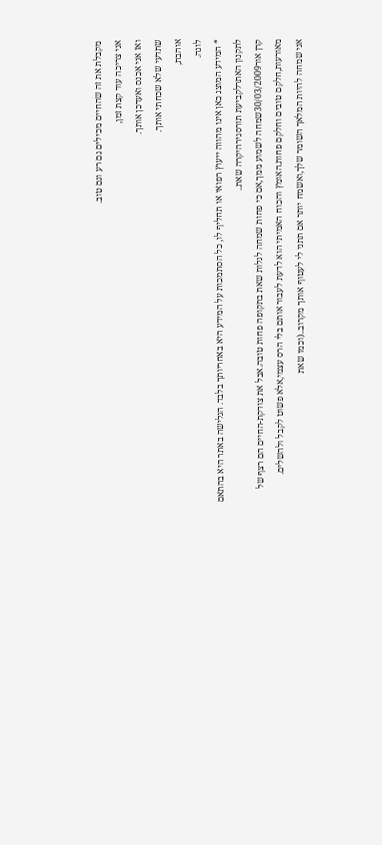מקבלת את זה שהחיים מכילים גם רע וגם טוב.
אני צריכה עוד קצת זמן,
ואז אני אכנס ואעדכן אותך.
שתדעי שלא שכחתי אותך.
אוהבת,
לונה.
* המידע המוצג כאן אינו מהווה ייעוץ רפואי או תחליף לו, כל הסתמכות על המידע היא באחריותך בלבד. הגלישה באתר היא בהתאם לתקנון האתרלקביעת תורסגירהיקרה שאת..
קרן אור30/03/2009שמחה לשמוע ממך,אם כי פחות שמחה לגלות שאת בתקופה פחות טובה.אבל את צודקת-החיים הם רצף של מאורעות,חלקם טובים וחלקם פחות.האומץ והכוח האמיתי הוא לדעת לעבור אותם בלי הרס עצמי,אלא פשוט לקבל ולהשלים.
אני שמחה להיות המלאך השומר שלך,ואשמח יותר אם תתני לי לעטוף אותך מקרוב..(וכמו שאת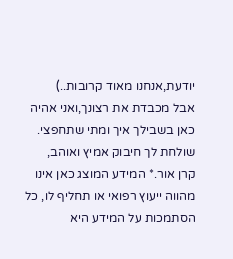יודעת,אנחנו מאוד קרובות..)
אבל מכבדת את רצונך,ואני אהיה כאן בשבילך איך ומתי שתחפצי.
שולחת לך חיבוק אמיץ ואוהב,
קרן אור.* המידע המוצג כאן אינו מהווה ייעוץ רפואי או תחליף לו, כל הסתמכות על המידע היא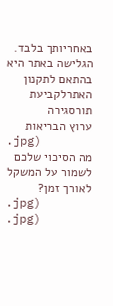באחריותך בלבד. הגלישה באתר היא בהתאם לתקנון האתרלקביעת תורסגירה
ערוץ הבריאות
.jpg)
מה הסיכוי שלכם לשמור על המשקל לאורך זמן?
.jpg)
.jpg)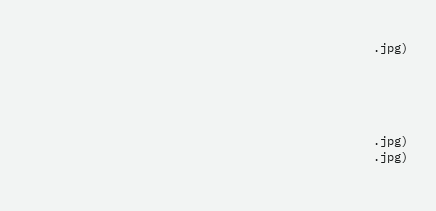.jpg)





.jpg)
.jpg)